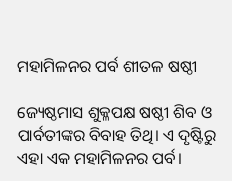ମହାମିଳନର ପର୍ବ ଶୀତଳ ଷଷ୍ଠୀ

ଜ୍ୟେଷ୍ଠମାସ ଶୁକ୍ଳପକ୍ଷ ଷଷ୍ଠୀ ଶିବ ଓ ପାର୍ବତୀଙ୍କର ବିବାହ ତିଥି। ଏ ଦୃଷ୍ଟିରୁ ଏହା ଏକ ମହାମିଳନର ପର୍ବ।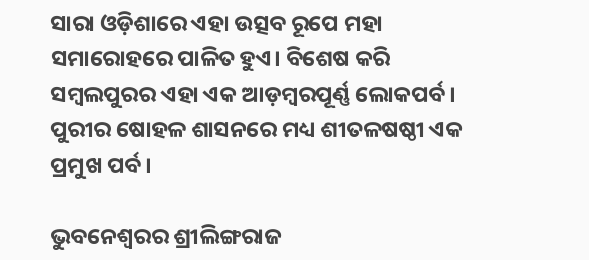ସାରା ଓଡ଼ିଶାରେ ଏହା ଉତ୍ସବ ରୂପେ ମହା ସମାରୋହରେ ପାଳିତ ହୁଏ। ବିଶେଷ କରି ସମ୍ବଲପୁରର ଏହା ଏକ ଆଡ଼ମ୍ବରପୂର୍ଣ୍ଣ ଲୋକପର୍ବ। ପୁରୀର ଷୋହଳ ଶାସନରେ ମଧ୍ୟ ଶୀତଳଷଷ୍ଠୀ ଏକ ପ୍ରମୁଖ ପର୍ବ।

ଭୁବନେଶ୍ୱରର ଶ୍ରୀଲିଙ୍ଗରାଜ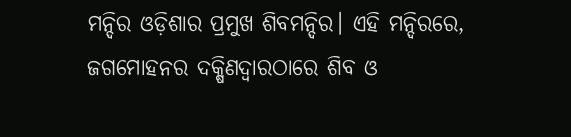ମନ୍ଦିର ଓଡ଼ିଶାର ପ୍ରମୁଖ ଶିବମନ୍ଦିର। ଏହି ମନ୍ଦିରରେ, ଜଗମୋହନର ଦକ୍ଷିଣଦ୍ୱାରଠାରେ ଶିବ ଓ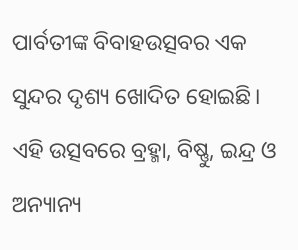ପାର୍ବତୀଙ୍କ ବିବାହଉତ୍ସବର ଏକ ସୁନ୍ଦର ଦୃଶ୍ୟ ଖୋଦିତ ହୋଇଛି। ଏହି ଉତ୍ସବରେ ବ୍ରହ୍ମା, ବିଷ୍ଣୁ, ଇନ୍ଦ୍ର ଓ ଅନ୍ୟାନ୍ୟ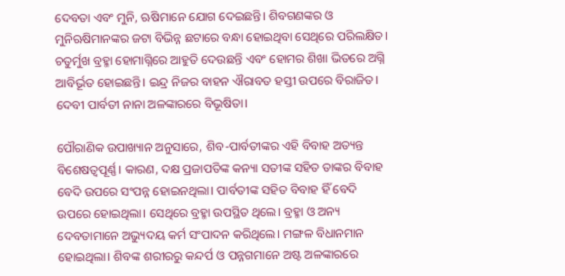ଦେବତା ଏବଂ ମୁନି, ଋଷିମାନେ ଯୋଗ ଦେଇଛନ୍ତି। ଶିବଗଣଙ୍କର ଓ ମୁନିଋଷିମାନଙ୍କର ଜଟା ବିଭିନ୍ନ ଛଟାରେ ବନ୍ଧା ହୋଇଥିବା ସେଥିରେ ପରିଲକ୍ଷିତ। ଚତୁର୍ମୁଖ ବ୍ରହ୍ମା ହୋମାଗ୍ନିରେ ଆହୁତି ଦେଉଛନ୍ତି ଏବଂ ହୋମର ଶିଖା ଭିତରେ ଅଗ୍ନି ଆବିର୍ଭୂତ ହୋଇଛନ୍ତି। ଇନ୍ଦ୍ର ନିଜର ବାହନ ଐରାବତ ହସ୍ତୀ ଉପରେ ବିରାଜିତ। ଦେବୀ ପାର୍ବତୀ ନାନା ଅଳଙ୍କାରରେ ବିଭୂଷିତା।

ପୌରାଣିକ ଉପାଖ୍ୟାନ ଅନୁସାରେ, ଶିବ-ପାର୍ବତୀଙ୍କର ଏହି ବିବାହ ଅତ୍ୟନ୍ତ ବିଶେଷତ୍ୱପୂର୍ଣ୍ଣ। କାରଣ, ଦକ୍ଷ ପ୍ରଜାପତିଙ୍କ କନ୍ୟା ସତୀଙ୍କ ସହିତ ତାଙ୍କର ବିବାହ ବେଦି ଉପରେ ସଂପନ୍ନ ହୋଇନଥିଲା। ପାର୍ବତୀଙ୍କ ସହିତ ବିବାହ ହିଁ ବେଦି ଉପରେ ହୋଇଥିଲା। ସେଥିରେ ବ୍ରହ୍ମା ଉପସ୍ଥିତ ଥିଲେ। ବ୍ରହ୍ମା ଓ ଅନ୍ୟ ଦେବତାମାନେ ଅଭ୍ୟୁଦୟ କର୍ମ ସଂପାଦନ କରିଥିଲେ। ମଙ୍ଗଳ ବିଧାନମାନ ହୋଇଥିଲା। ଶିବଙ୍କ ଶରୀରରୁ କନ୍ଦର୍ପ ଓ ପନ୍ନଗମାନେ ଅଷ୍ଟ ଅଳଙ୍କାରରେ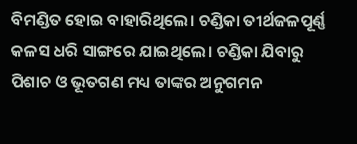ବିମଣ୍ଡିତ ହୋଇ ବାହାରିଥିଲେ। ଚଣ୍ଡିକା ତୀର୍ଥଜଳପୂର୍ଣ୍ଣ କଳସ ଧରି ସାଙ୍ଗରେ ଯାଇଥିଲେ। ଚଣ୍ଡିକା ଯିବାରୁ ପିଶାଚ ଓ ଭୂତଗଣ ମଧ୍ୟ ତାଙ୍କର ଅନୁଗମନ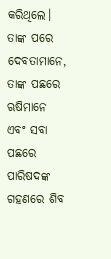କରିଥିଲେ। ତାଙ୍କ ପରେ ଦେବତାମାନେ, ତାଙ୍କ ପଛରେ ଋଷିମାନେ ଏବଂ ସବା ପଛରେ ପାରିଷଦଙ୍କ ଗହଣରେ ଶିବ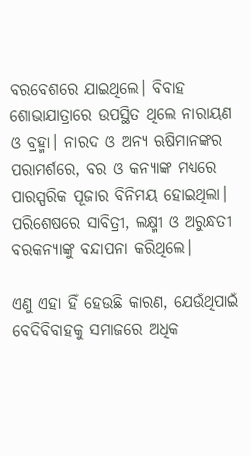ବରବେଶରେ ଯାଇଥିଲେ। ବିବାହ ଶୋଭାଯାତ୍ରାରେ ଉପସ୍ଥିତ ଥିଲେ ନାରାୟଣ ଓ ବ୍ରହ୍ମା। ନାରଦ ଓ ଅନ୍ୟ ଋଷିମାନଙ୍କର ପରାମର୍ଶରେ, ବର ଓ କନ୍ୟାଙ୍କ ମଧ୍ୟରେ ପାରସ୍ପରିକ ପୂଜାର ବିନିମୟ ହୋଇଥିଲା। ପରିଶେଷରେ ସାବିତ୍ରୀ, ଲକ୍ଷ୍ମୀ ଓ ଅରୁନ୍ଧତୀ ବରକନ୍ୟାଙ୍କୁ ବନ୍ଦାପନା କରିଥିଲେ।

ଏଣୁ ଏହା ହିଁ ହେଉଛି କାରଣ, ଯେଉଁଥିପାଇଁ ବେଦିବିବାହକୁ ସମାଜରେ ଅଧିକ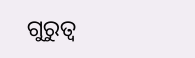ଗୁରୁତ୍ୱ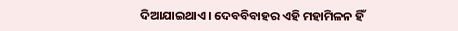ଦିଆଯାଇଥାଏ। ଦେବବିବାହର ଏହି ମହାମିଳନ ହିଁ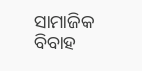ସାମାଜିକ ବିବାହ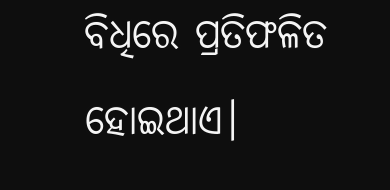ବିଧିରେ ପ୍ରତିଫଳିତ ହୋଇଥାଏ।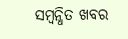ସମ୍ବନ୍ଧିତ ଖବର